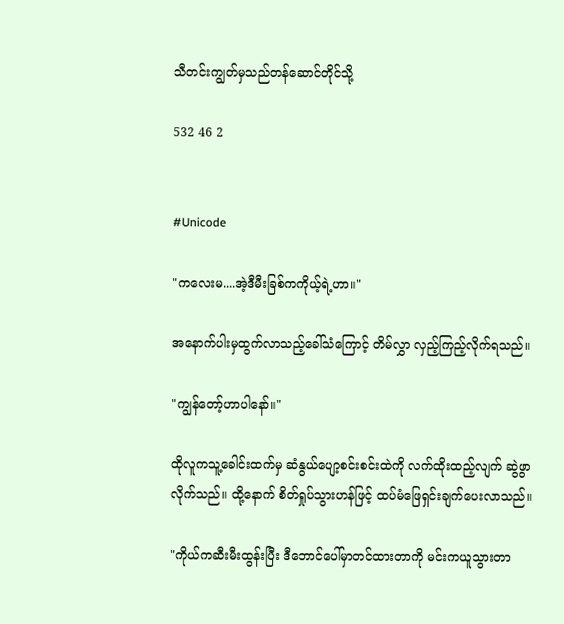သီတင်းကျွတ်မှသည်တန်ဆောင်တိုင်သို့

532 46 2


#Unicode

"ကလေးမ....အဲ့ဒီမီးခြစ်ကကိုယ့်ရဲ့ဟာ။"

အနောက်ပါးမှထွက်လာသည့်ခေါ်သံကြောင့် တိမ်လွှာ လှည့်ကြည့်လိုက်ရသည်။

"ကျွန်တော့်ဟာပါနော်။"

ထိုလူကသူ့ခေါင်းထက်မှ ဆံနွယ်ပျော့စင်းစင်းထဲကို လက်ထိုးထည့်လျက် ဆွဲဖွာလိုက်သည်။ ထို့နောက် စိတ်ရှုပ်သွားဟန်ဖြင့် ထပ်မံဖြေရှင်းချက်ပေးလာသည်။

"ကိုယ်ကဆီးမီးထွန်းပြီး ဒီဘောင်ပေါ်မှာတင်ထားတာကို မင်းကယူသွားတာ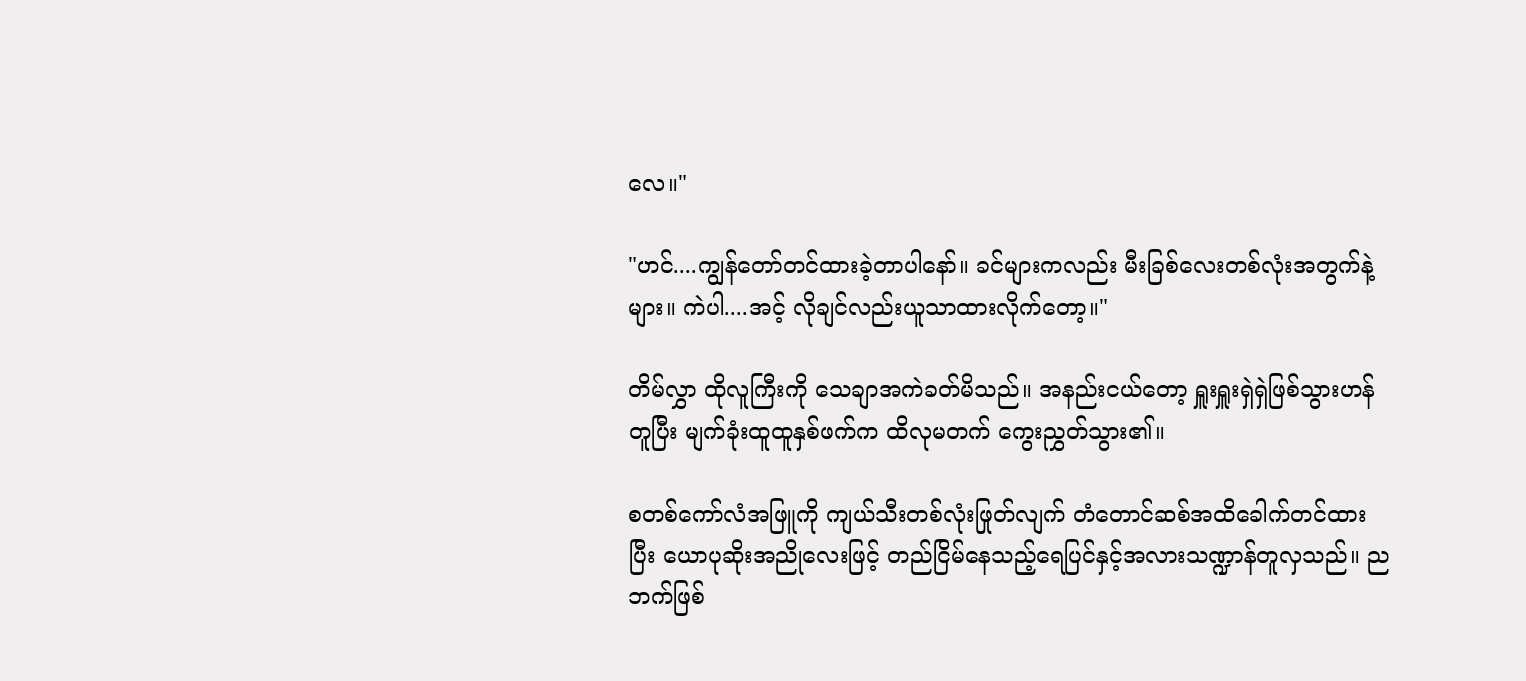လေ။"

"ဟင်....ကျွန်တော်တင်ထားခဲ့တာပါနော်။ ခင်များကလည်း မီးခြစ်လေးတစ်လုံးအတွက်နဲ့များ။ ကဲပါ....အင့် လိုချင်လည်းယူသာထားလိုက်တော့။"

တိမ်လွှာ ထိုလူကြီးကို သေချာအကဲခတ်မိသည်။ အနည်းငယ်တော့ ရှူးရှူးရှဲရှဲဖြစ်သွားဟန်တူပြီး မျက်ခုံးထူထူနှစ်ဖက်က ထိလုမတက် ကွေးညွှတ်သွား၏။

စတစ်ကော်လံအဖြူကို ကျယ်သီးတစ်လုံးဖြုတ်လျက် တံတောင်ဆစ်အထိခေါက်တင်ထားပြီး ယောပုဆိုးအညိုလေးဖြင့် တည်ငြိမ်နေသည့်ရေပြင်နှင့်အလားသဏ္ဍာန်တူလှသည်။ ညဘက်ဖြစ်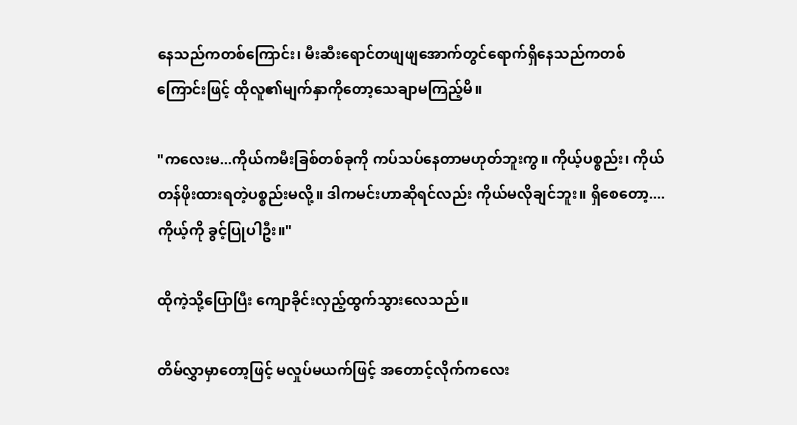နေသည်ကတစ်ကြောင်း၊ မီးဆီးရောင်တဖျဖျအောက်တွင်ရောက်ရှိနေသည်ကတစ်ကြောင်းဖြင့် ထိုလူ၏မျက်နှာကိုတော့သေချာမကြည့်မိ။

"ကလေးမ...ကိုယ်ကမီးခြစ်တစ်ခုကို ကပ်သပ်နေတာမဟုတ်ဘူးကွ။ ကိုယ့်ပစ္စည်း၊ ကိုယ်တန်ဖိုးထားရတဲ့ပစ္စည်းမလို့။ ဒါကမင်းဟာဆိုရင်လည်း ကိုယ်မလိုချင်ဘူး။ ရှိစေတော့....ကိုယ့်ကို ခွင့်ပြုပါဦး။"

ထိုကဲ့သို့ပြောပြီး ကျောခိုင်းလှည့်ထွက်သွားလေသည်။

တိမ်လွှာမှာတော့ဖြင့် မလှုပ်မယက်ဖြင့် အတောင့်လိုက်ကလေး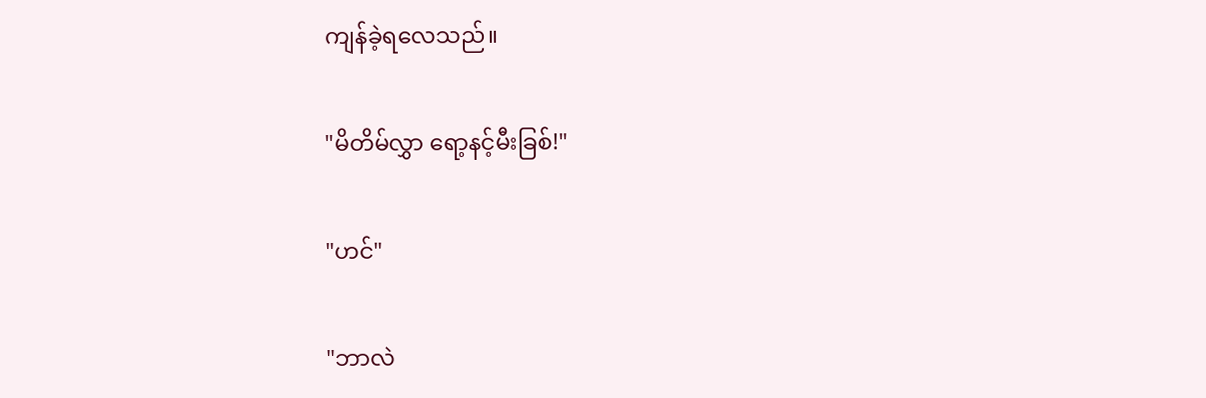ကျန်ခဲ့ရလေသည်။

"မိတိမ်လွှာ ရော့နင့်မီးခြစ်!"

"ဟင်"

"ဘာလဲ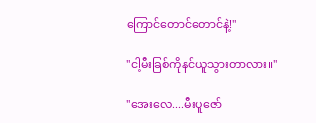ကြောင်တောင်‌တောင်နဲ့!"

"ငါ့မီးခြစ်ကိုနင်ယူသွားတာလား။"

"အေးလေ....မီးပူဇော်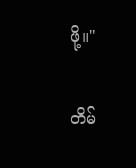ဖို့။"

တိမ်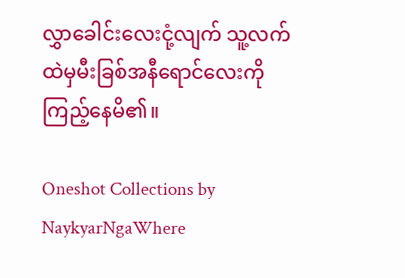လွှာခေါင်းလေးငုံ့လျက် သူ့လက်ထဲမှမီးခြစ်အနီရောင်လေးကို ကြည့်နေမိ၏။

Oneshot Collections by NaykyarNgaWhere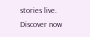stories live. Discover now